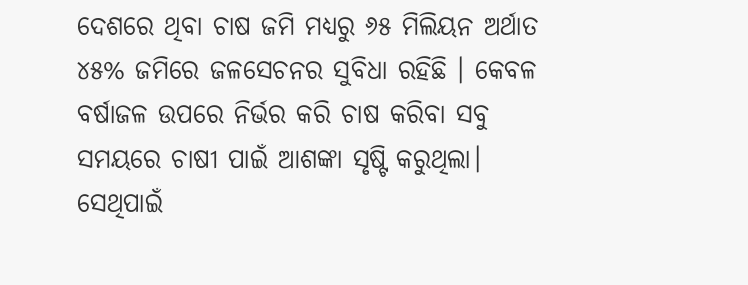ଦେଶରେ ଥିବା ଚାଷ ଜମି ମଧ୍ୟରୁ ୬୫ ମିଲିୟନ ଅର୍ଥାତ ୪୫% ଜମିରେ ଜଳସେଚନର ସୁବିଧା ରହିଛି । କେବଳ ବର୍ଷାଜଳ ଉପରେ ନିର୍ଭର କରି ଚାଷ କରିବା ସବୁ ସମୟରେ ଚାଷୀ ପାଇଁ ଆଶଙ୍କା ସୃଷ୍ଟି କରୁଥିଲା। ସେଥିପାଇଁ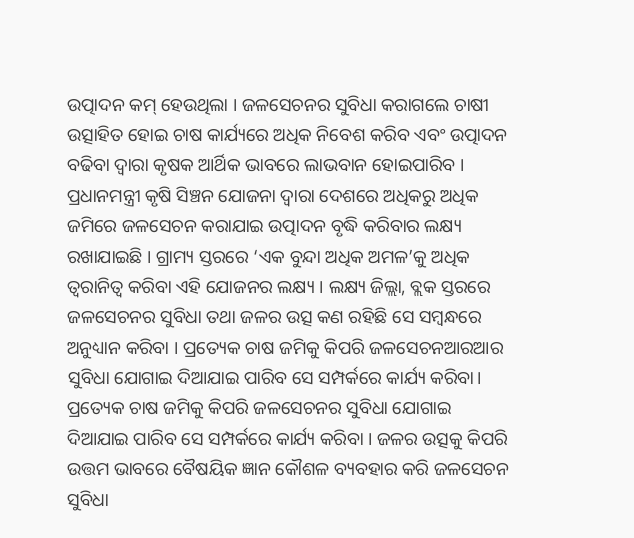ଉତ୍ପାଦନ କମ୍ ହେଉଥିଲା । ଜଳସେଚନର ସୁବିଧା କରାଗଲେ ଚାଷୀ ଉତ୍ସାହିତ ହୋଇ ଚାଷ କାର୍ଯ୍ୟରେ ଅଧିକ ନିବେଶ କରିବ ଏବଂ ଉତ୍ପାଦନ ବଢିବା ଦ୍ଵାରା କୃଷକ ଆର୍ଥିକ ଭାବରେ ଲାଭବାନ ହୋଇପାରିବ । ପ୍ରଧାନମନ୍ତ୍ରୀ କୃଷି ସିଞ୍ଚନ ଯୋଜନା ଦ୍ଵାରା ଦେଶରେ ଅଧିକରୁ ଅଧିକ ଜମିରେ ଜଳସେଚନ କରାଯାଇ ଉତ୍ପାଦନ ବୃଦ୍ଧି କରିବାର ଲକ୍ଷ୍ୟ ରଖାଯାଇଛି । ଗ୍ରାମ୍ୟ ସ୍ତରରେ ‘ଏକ ବୁନ୍ଦା ଅଧିକ ଅମଳ’କୁ ଅଧିକ ତ୍ୱରାନିତ୍ଵ କରିବା ଏହି ଯୋଜନର ଲକ୍ଷ୍ୟ । ଲକ୍ଷ୍ୟ ଜିଲ୍ଲା, ବ୍ଲକ ସ୍ତରରେ ଜଳସେଚନର ସୁବିଧା ତଥା ଜଳର ଉତ୍ସ କଣ ରହିଛି ସେ ସମ୍ବନ୍ଧରେ ଅନୁଧ୍ୟାନ କରିବା । ପ୍ରତ୍ୟେକ ଚାଷ ଜମିକୁ କିପରି ଜଳସେଚନଆରଆର ସୁବିଧା ଯୋଗାଇ ଦିଆଯାଇ ପାରିବ ସେ ସମ୍ପର୍କରେ କାର୍ଯ୍ୟ କରିବା। ପ୍ରତ୍ୟେକ ଚାଷ ଜମିକୁ କିପରି ଜଳସେଚନର ସୁବିଧା ଯୋଗାଇ ଦିଆଯାଇ ପାରିବ ସେ ସମ୍ପର୍କରେ କାର୍ଯ୍ୟ କରିବା । ଜଳର ଉତ୍ସକୁ କିପରି ଉତ୍ତମ ଭାବରେ ବୈଷୟିକ ଜ୍ଞାନ କୌଶଳ ବ୍ୟବହାର କରି ଜଳସେଚନ ସୁବିଧା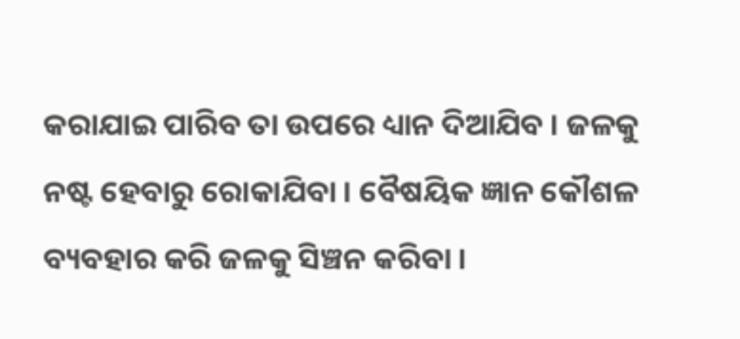କରାଯାଇ ପାରିବ ତା ଉପରେ ଧ୍ୟାନ ଦିଆଯିବ । ଜଳକୁ ନଷ୍ଟ ହେବାରୁ ରୋକାଯିବା । ବୈଷୟିକ ଜ୍ଞାନ କୌଶଳ ବ୍ୟବହାର କରି ଜଳକୁ ସିଞ୍ଚନ କରିବା ।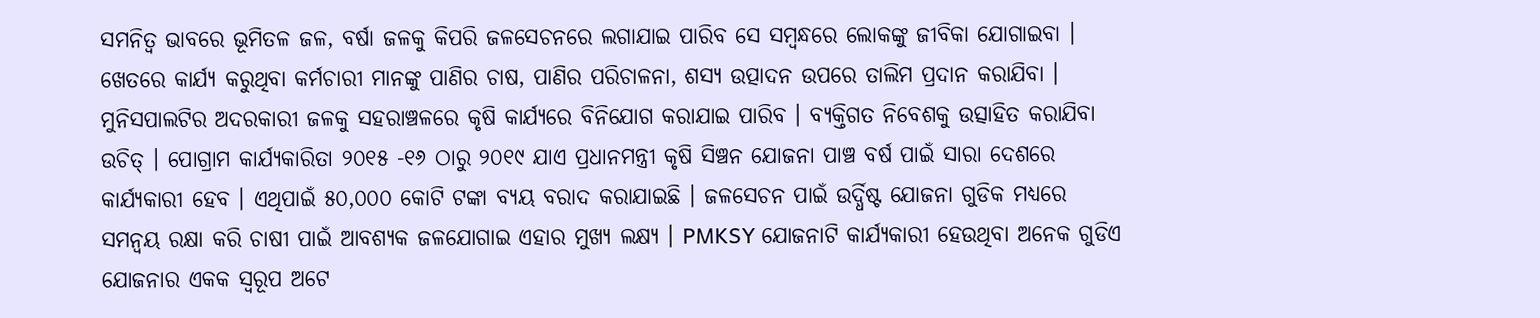ସମନିତ୍ଵ ଭାବରେ ଭୂମିତଳ ଜଳ, ବର୍ଷା ଜଳକୁ କିପରି ଜଳସେଚନରେ ଲଗାଯାଇ ପାରିବ ସେ ସମ୍ବନ୍ଧରେ ଲୋକଙ୍କୁ ଜୀବିକା ଯୋଗାଇବା । ଖେତରେ କାର୍ଯ୍ୟ କରୁଥିବା କର୍ମଚାରୀ ମାନଙ୍କୁ ପାଣିର ଚାଷ, ପାଣିର ପରିଚାଳନା, ଶସ୍ୟ ଉତ୍ପାଦନ ଉପରେ ତାଲିମ ପ୍ରଦାନ କରାଯିବା । ମୁନିସପାଲଟିର ଅଦରକାରୀ ଜଳକୁ ସହରାଞ୍ଚଳରେ କୃଷି କାର୍ଯ୍ୟରେ ବିନିଯୋଗ କରାଯାଇ ପାରିବ । ବ୍ୟକ୍ତିଗତ ନିବେଶକୁ ଉତ୍ସାହିତ କରାଯିବା ଉଚିତ୍ । ପୋଗ୍ରାମ କାର୍ଯ୍ୟକାରିତା ୨୦୧୫ -୧୬ ଠାରୁ ୨୦୧୯ ଯାଏ ପ୍ରଧାନମନ୍ତ୍ରୀ କୃଷି ସିଞ୍ଚନ ଯୋଜନା ପାଞ୍ଚ ବର୍ଷ ପାଇଁ ସାରା ଦେଶରେ କାର୍ଯ୍ୟକାରୀ ହେବ । ଏଥିପାଇଁ ୫୦,୦୦୦ କୋଟି ଟଙ୍କା ବ୍ୟୟ ବରାଦ କରାଯାଇଛି । ଜଳସେଚନ ପାଇଁ ଉର୍ଦ୍ଧିଷ୍ଟ ଯୋଜନା ଗୁଡିକ ମଧ୍ୟରେ ସମନ୍ଵୟ ରକ୍ଷା କରି ଚାଷୀ ପାଇଁ ଆବଶ୍ୟକ ଜଳଯୋଗାଇ ଏହାର ମୁଖ୍ୟ ଲକ୍ଷ୍ୟ । PMKSY ଯୋଜନାଟି କାର୍ଯ୍ୟକାରୀ ହେଉଥିବା ଅନେକ ଗୁଡିଏ ଯୋଜନାର ଏକକ ସ୍ୱରୂପ ଅଟେ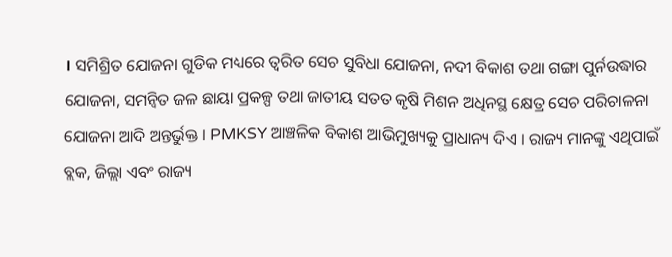। ସମିଶ୍ରିତ ଯୋଜନା ଗୁଡିକ ମଧ୍ୟରେ ତ୍ଵରିତ ସେଚ ସୁବିଧା ଯୋଜନା, ନଦୀ ବିକାଶ ତଥା ଗଙ୍ଗା ପୁର୍ନଉଦ୍ଧାର ଯୋଜନା, ସମନ୍ଵିତ ଜଳ ଛାୟା ପ୍ରକଳ୍ପ ତଥା ଜାତୀୟ ସତତ କୃଷି ମିଶନ ଅଧିନସ୍ଥ କ୍ଷେତ୍ର ସେଚ ପରିଚାଳନା ଯୋଜନା ଆଦି ଅନ୍ତର୍ଭୁକ୍ତ । PMKSY ଆଞ୍ଚଳିକ ବିକାଶ ଆଭିମୁଖ୍ୟକୁ ପ୍ରାଧାନ୍ୟ ଦିଏ । ରାଜ୍ୟ ମାନଙ୍କୁ ଏଥିପାଇଁ ବ୍ଲକ, ଜିଲ୍ଲା ଏବଂ ରାଜ୍ୟ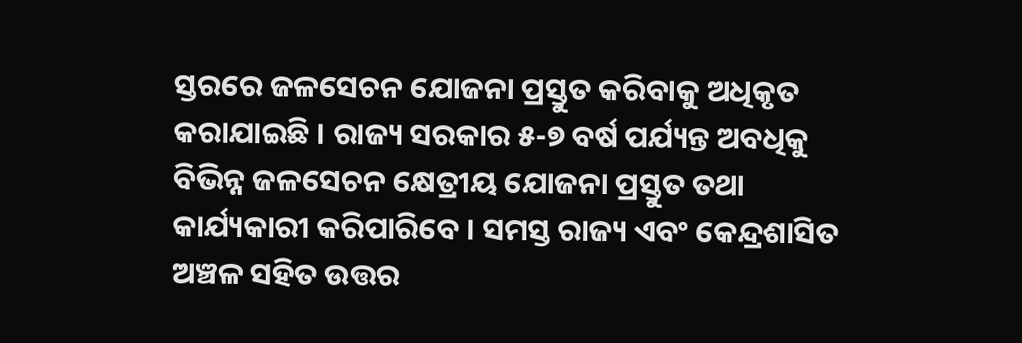ସ୍ତରରେ ଜଳସେଚନ ଯୋଜନା ପ୍ରସ୍ତୁତ କରିବାକୁ ଅଧିକୃତ କରାଯାଇଛି । ରାଜ୍ୟ ସରକାର ୫-୭ ବର୍ଷ ପର୍ଯ୍ୟନ୍ତ ଅବଧିକୁ ବିଭିନ୍ନ ଜଳସେଚନ କ୍ଷେତ୍ରୀୟ ଯୋଜନା ପ୍ରସ୍ତୁତ ତଥା କାର୍ଯ୍ୟକାରୀ କରିପାରିବେ । ସମସ୍ତ ରାଜ୍ୟ ଏବଂ କେନ୍ଦ୍ରଶାସିତ ଅଞ୍ଚଳ ସହିତ ଉତ୍ତର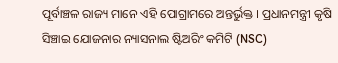ପୂର୍ବାଞ୍ଚଳ ରାଜ୍ୟ ମାନେ ଏହି ପୋଗ୍ରାମରେ ଅନ୍ତର୍ଭୁକ୍ତ । ପ୍ରଧାନମନ୍ତ୍ରୀ କୃଷି ସିଞ୍ଚାଇ ଯୋଜନାର ନ୍ୟାସନାଲ ଷ୍ଟିଅରିଂ କମିଟି (NSC)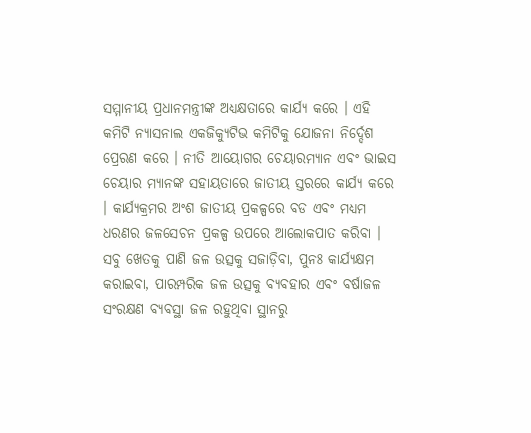ସମ୍ମାନୀୟ ପ୍ରଧାନମନ୍ତ୍ରୀଙ୍କ ଅଧ୍ୟକ୍ଷତାରେ କାର୍ଯ୍ୟ କରେ । ଏହି କମିଟି ନ୍ୟାସନାଲ ଏକଜିକ୍ୟୁଟିଭ କମିଟିକୁ ଯୋଜନା ନିର୍ଦ୍ଦେଶ ପ୍ରେରଣ କରେ । ନୀତି ଆୟୋଗର ଚେୟାରମ୍ୟାନ ଏବଂ ଭାଇସ ଚେୟାର ମ୍ୟାନଙ୍କ ସହାୟତାରେ ଜାତୀୟ ସ୍ତରରେ କାର୍ଯ୍ୟ କରେ । କାର୍ଯ୍ୟକ୍ରମର ଅଂଶ ଜାତୀୟ ପ୍ରକଳ୍ପରେ ବଡ ଏବଂ ମଧ୍ୟମ ଧରଣର ଜଳସେଚନ ପ୍ରକଳ୍ପ ଉପରେ ଆଲୋକପାତ କରିବା । ସବୁ ଖେତକୁ ପାଣି ଜଳ ଉତ୍ସକୁ ସଜାଡ଼ିବା, ପୁନଃ କାର୍ଯ୍ୟକ୍ଷମ କରାଇବା, ପାରମ୍ପରିକ ଜଳ ଉତ୍ସକୁ ବ୍ୟବହାର ଏବଂ ବର୍ଷାଜଳ ସଂରକ୍ଷଣ ବ୍ୟବସ୍ଥା ଜଳ ରହୁଥିବା ସ୍ଥାନରୁ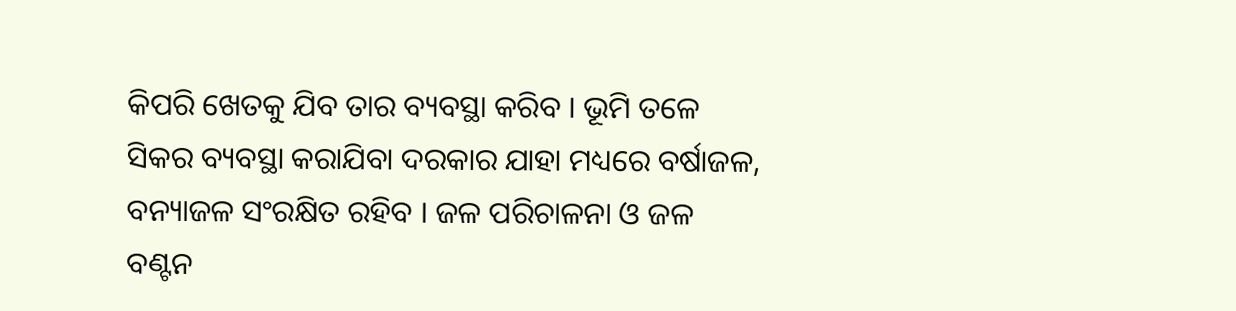କିପରି ଖେତକୁ ଯିବ ତାର ବ୍ୟବସ୍ଥା କରିବ । ଭୂମି ତଳେ ସିକର ବ୍ୟବସ୍ଥା କରାଯିବା ଦରକାର ଯାହା ମଧ୍ୟରେ ବର୍ଷାଜଳ, ବନ୍ୟାଜଳ ସଂରକ୍ଷିତ ରହିବ । ଜଳ ପରିଚାଳନା ଓ ଜଳ ବଣ୍ଟନ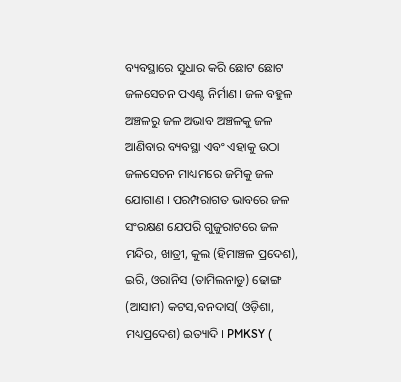ବ୍ୟବସ୍ଥାରେ ସୁଧାର କରି ଛୋଟ ଛୋଟ ଜଳସେଚନ ପଏଣ୍ଟ ନିର୍ମାଣ। ଜଳ ବହୁଳ ଅଞ୍ଚଳରୁ ଜଳ ଅଭାବ ଅଞ୍ଚଳକୁ ଜଳ ଆଣିବାର ବ୍ୟବସ୍ଥା ଏବଂ ଏହାକୁ ଉଠା ଜଳସେଚନ ମାଧ୍ୟମରେ ଜମିକୁ ଜଳ ଯୋଗାଣ । ପରମ୍ପରାଗତ ଭାବରେ ଜଳ ସଂରକ୍ଷଣ ଯେପରି ଗୁଜୁରାଟରେ ଜଳ ମନ୍ଦିର, ଖାତ୍ରୀ, କୁଲ (ହିମାଞ୍ଚଳ ପ୍ରଦେଶ), ଇରି, ଓରାନିସ (ତାମିଲନାଡୁ) ଢୋଙ୍ଗ (ଆସାମ) କଟସ,ବନଦାସ( ଓଡ଼ିଶା, ମଧ୍ୟପ୍ରଦେଶ) ଇତ୍ୟାଦି । PMKSY (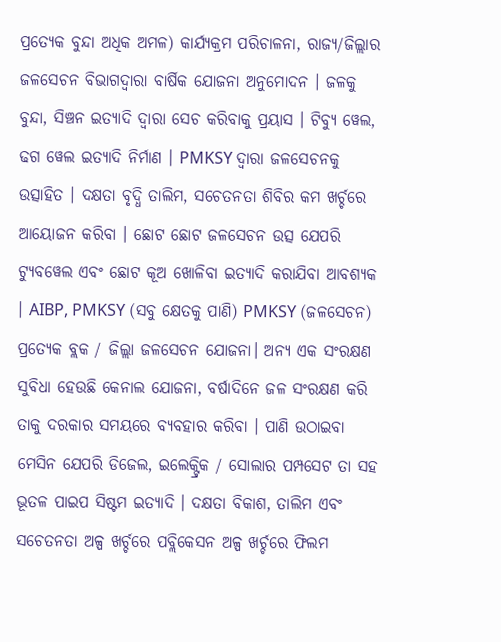ପ୍ରତ୍ୟେକ ବୁନ୍ଦା ଅଧିକ ଅମଳ) କାର୍ଯ୍ୟକ୍ରମ ପରିଚାଳନା, ରାଜ୍ୟ/ଜିଲ୍ଲାର ଜଳସେଚନ ବିଭାଗଦ୍ଵାରା ବାର୍ଷିକ ଯୋଜନା ଅନୁମୋଦନ । ଜଳକୁ ବୁନ୍ଦା, ସିଞ୍ଚନ ଇତ୍ୟାଦି ଦ୍ଵାରା ସେଚ କରିବାକୁ ପ୍ରୟାସ । ଟିବ୍ୟୁ ୱେଲ, ଢଗ ୱେଲ ଇତ୍ୟାଦି ନିର୍ମାଣ । PMKSY ଦ୍ଵାରା ଜଳସେଚନକୁ ଉତ୍ସାହିତ । ଦକ୍ଷତା ବୃଦ୍ଧି ତାଲିମ, ସଚେତନତା ଶିବିର କମ ଖର୍ଚ୍ଚରେ ଆୟୋଜନ କରିବା । ଛୋଟ ଛୋଟ ଜଳସେଚନ ଉତ୍ସ ଯେପରି ଟ୍ୟୁବୱେଲ ଏବଂ ଛୋଟ କୂଅ ଖୋଳିବା ଇତ୍ୟାଦି କରାଯିବା ଆବଶ୍ୟକ । AIBP, PMKSY (ସବୁ କ୍ଷେତକୁ ପାଣି) PMKSY (ଜଳସେଚନ) ପ୍ରତ୍ୟେକ ବ୍ଲକ / ଜିଲ୍ଲା ଜଳସେଚନ ଯୋଜନା। ଅନ୍ୟ ଏକ ସଂରକ୍ଷଣ ସୁବିଧା ହେଉଛି କେନାଲ ଯୋଜନା, ବର୍ଷାଦିନେ ଜଳ ସଂରକ୍ଷଣ କରି ତାକୁ ଦରକାର ସମୟରେ ବ୍ୟବହାର କରିବା । ପାଣି ଉଠାଇବା ମେସିନ ଯେପରି ଡିଜେଲ, ଇଲେକ୍ଟ୍ରିକ / ସୋଲାର ପମ୍ପସେଟ ତା ସହ ଭୂତଳ ପାଇପ ସିଷ୍ଟମ ଇତ୍ୟାଦି । ଦକ୍ଷତା ବିକାଶ, ତାଲିମ ଏବଂ ସଚେତନତା ଅଳ୍ପ ଖର୍ଚ୍ଚରେ ପବ୍ଲିକେସନ ଅଳ୍ପ ଖର୍ଚ୍ଚରେ ଫିଲମ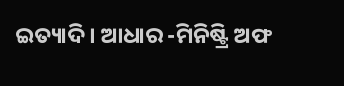ଇତ୍ୟାଦି । ଆଧାର -ମିନିଷ୍ଟ୍ରି ଅଫ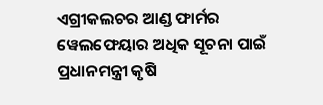ଏଗ୍ରୀକଲଚର ଆଣ୍ଡ ଫାର୍ମର ୱେଲଫେୟାର ଅଧିକ ସୂଚନା ପାଇଁ ପ୍ରଧାନମନ୍ତ୍ରୀ କୃଷି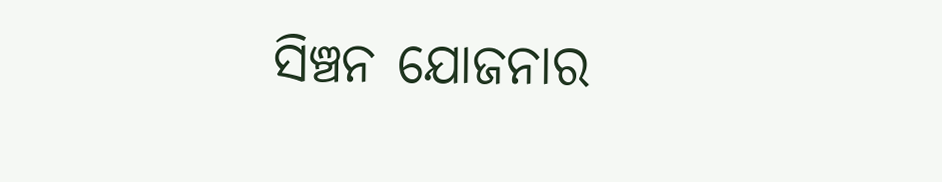ସିଞ୍ଚନ ଯୋଜନାର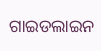ଗାଇଡଲାଇନ